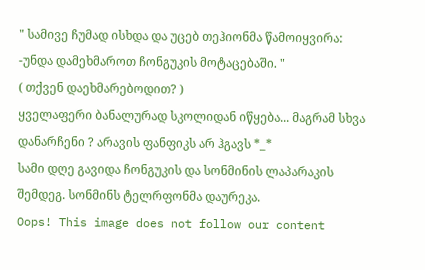" სამივე ჩუმად ისხდა და უცებ თეჰიონმა წამოიყვირა:
-უნდა დამეხმაროთ ჩონგუკის მოტაცებაში. "
( თქვენ დაეხმარებოდით? )
ყველაფერი ბანალურად სკოლიდან იწყება... მაგრამ სხვა დანარჩენი ? არავის ფანფიკს არ ჰგავს *_*
სამი დღე გავიდა ჩონგუკის და სონმინის ლაპარაკის შემდეგ. სონმინს ტელრფონმა დაურეკა.
Oops! This image does not follow our content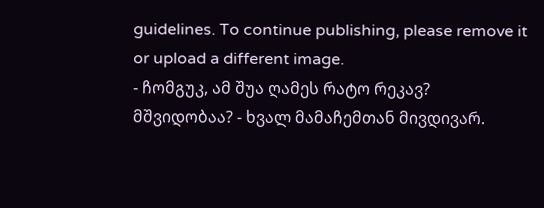guidelines. To continue publishing, please remove it or upload a different image.
- ჩომგუკ, ამ შუა ღამეს რატო რეკავ? მშვიდობაა? - ხვალ მამაჩემთან მივდივარ.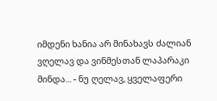იმდენი ხანია არ მინახავს ძალიან ვღელავ და ვინმესთან ლაპარაკი მინდა... - ნუ ღელავ, ყველაფერი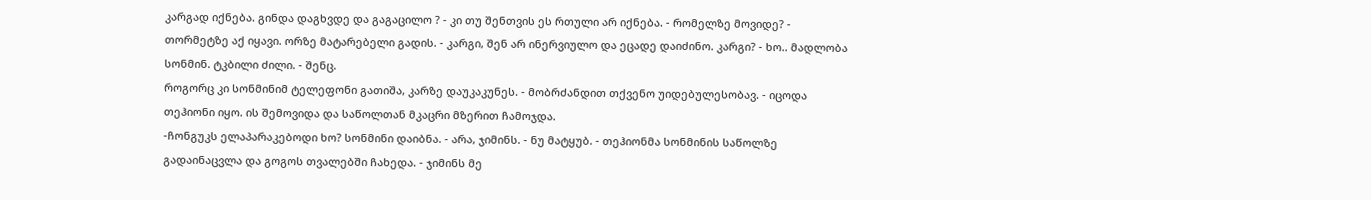კარგად იქნება. გინდა დაგხვდე და გაგაცილო ? - კი თუ შენთვის ეს რთული არ იქნება. - რომელზე მოვიდე? - თორმეტზე აქ იყავი. ორზე მატარებელი გადის. - კარგი, შენ არ ინერვიულო და ეცადე დაიძინო. კარგი? - ხო.. მადლობა სონმინ. ტკბილი ძილი. - შენც.
როგორც კი სონმინიმ ტელეფონი გათიშა, კარზე დაუკაკუნეს. - მობრძანდით თქვენო უიდებულესობავ. - იცოდა თეჰიონი იყო. ის შემოვიდა და საწოლთან მკაცრი მზერით ჩამოჯდა.
-ჩონგუკს ელაპარაკებოდი ხო? სონმინი დაიბნა. - არა, ჯიმინს. - ნუ მატყუბ. - თეჰიონმა სონმინის საწოლზე გადაინაცვლა და გოგოს თვალებში ჩახედა. - ჯიმინს მე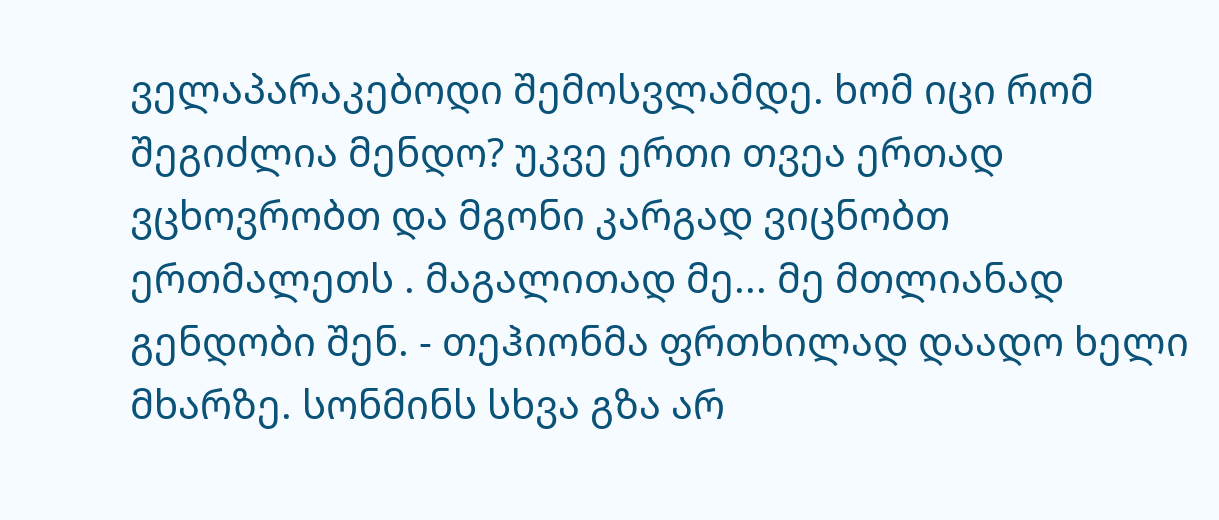ველაპარაკებოდი შემოსვლამდე. ხომ იცი რომ შეგიძლია მენდო? უკვე ერთი თვეა ერთად ვცხოვრობთ და მგონი კარგად ვიცნობთ ერთმალეთს . მაგალითად მე... მე მთლიანად გენდობი შენ. - თეჰიონმა ფრთხილად დაადო ხელი მხარზე. სონმინს სხვა გზა არ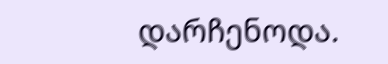დარჩენოდა.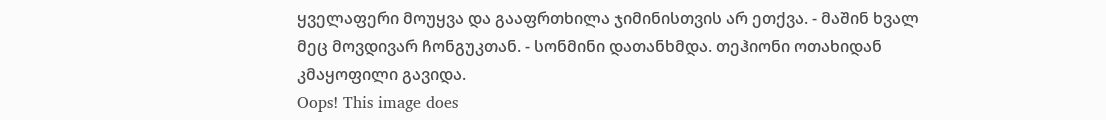ყველაფერი მოუყვა და გააფრთხილა ჯიმინისთვის არ ეთქვა. - მაშინ ხვალ მეც მოვდივარ ჩონგუკთან. - სონმინი დათანხმდა. თეჰიონი ოთახიდან კმაყოფილი გავიდა.
Oops! This image does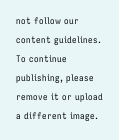not follow our content guidelines. To continue publishing, please remove it or upload a different image.